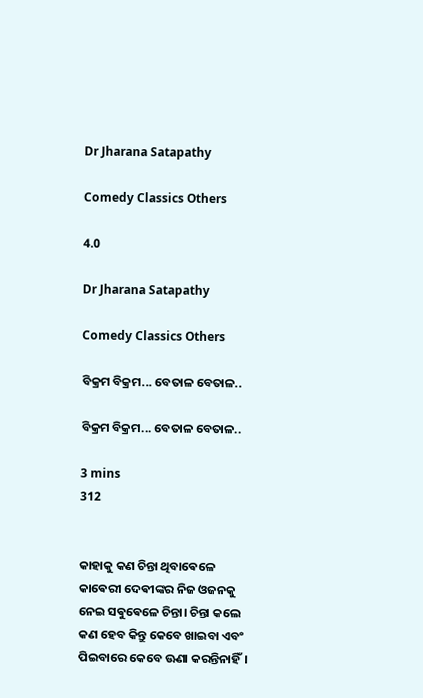Dr Jharana Satapathy

Comedy Classics Others

4.0

Dr Jharana Satapathy

Comedy Classics Others

ବିକ୍ରମ ବିକ୍ରମ... ବେତାଳ ବେତାଳ..

ବିକ୍ରମ ବିକ୍ରମ... ବେତାଳ ବେତାଳ..

3 mins
312


କାହାକୁ କଣ ଚିନ୍ତା ଥିବାଵେଳେ କାଵେରୀ ଦେଵୀଙ୍କର ନିଜ ଓଜନକୁ ନେଇ ସଵୁଵେଳେ ଚିନ୍ତା। ଚିନ୍ତା କଲେ କଣ ହେବ କିନ୍ତୁ କେବେ ଖାଇବା ଏବଂ ପିଇବାରେ କେବେ ଊଣା କରନ୍ତିନାହିଁ।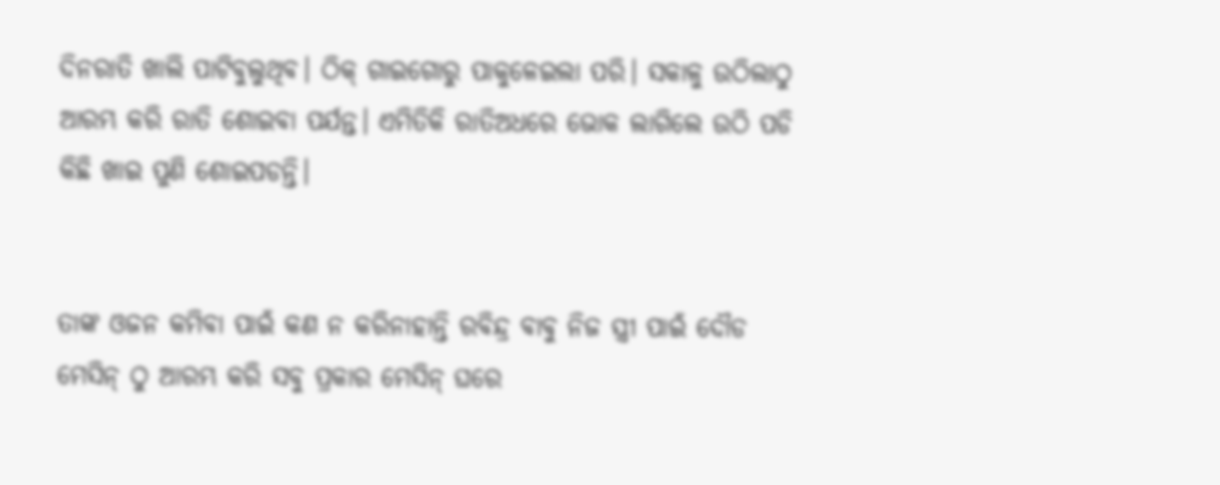ଦିନରାତି ଖାଲି ପାଟିବୁଲୁଥିବ। ଠିକ୍ ଗାଇଗୋରୁ ପାକୁଳେଇଲା ପରି। ସକାଳୁ ଉଠିଲାଠୁ ଆରମ୍ଭ କରି ରାତି ଶୋଇବା ପର୍ଯନ୍ତ। ଏମିତିକି ରାତିଅଧରେ ଭୋକ ଲାଗିଲେ ଉଠି ପଡି କିଛି ଖାଇ ପୁଣି ଶୋଇପଡନ୍ତି।


ତାଙ୍କ ଓଜନ କମିବା ପାଇଁ କଣ ନ କରିନାହାନ୍ତି ରବିନ୍ଦ୍ର ବାବୁ ନିଜ ସ୍ତ୍ରୀ ପାଇଁ ଦୌଡ ମେସିନ୍ ଠୁ ଆରମ୍ଭ କରି ସବୁ ପ୍ରକାର ମେସିନ୍ ଘରେ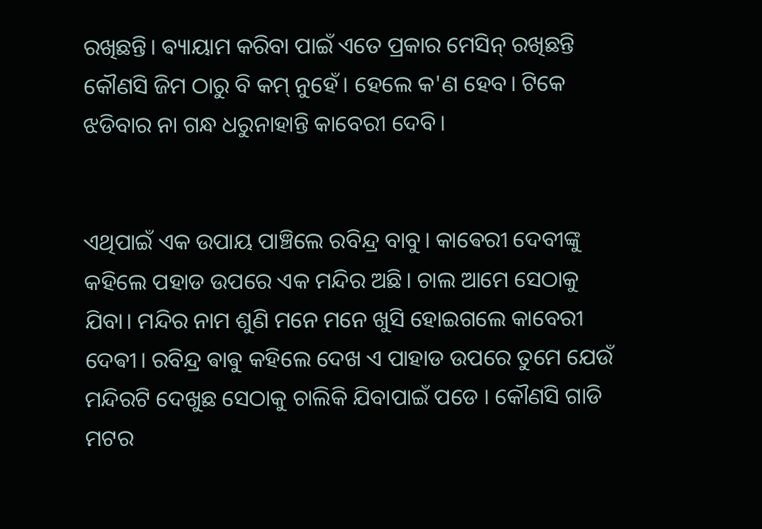ରଖିଛନ୍ତି। ଵ୍ୟାୟାମ କରିବା ପାଇଁ ଏତେ ପ୍ରକାର ମେସିନ୍ ରଖିଛନ୍ତି କୌଣସି ଜିମ ଠାରୁ ବି କମ୍ ନୁହେଁ। ହେଲେ କ'ଣ ହେବ। ଟିକେ ଝଡିବାର ନା ଗନ୍ଧ ଧରୁନାହାନ୍ତି କାବେରୀ ଦେବି।


ଏଥିପାଇଁ ଏକ ଉପାୟ ପାଞ୍ଚିଲେ ରବିନ୍ଦ୍ର ବାବୁ। କାଵେରୀ ଦେବୀଙ୍କୁ କହିଲେ ପହାଡ ଉପରେ ଏକ ମନ୍ଦିର ଅଛି। ଚାଲ ଆମେ ସେଠାକୁ ଯିବା। ମନ୍ଦିର ନାମ ଶୁଣି ମନେ ମନେ ଖୁସି ହୋଇଗଲେ କାବେରୀ ଦେଵୀ। ରବିନ୍ଦ୍ର ଵାଵୁ କହିଲେ ଦେଖ ଏ ପାହାଡ ଉପରେ ତୁମେ ଯେଉଁ ମନ୍ଦିରଟି ଦେଖୁଛ ସେଠାକୁ ଚାଲିକି ଯିବାପାଇଁ ପଡେ । କୌଣସି ଗାଡି ମଟର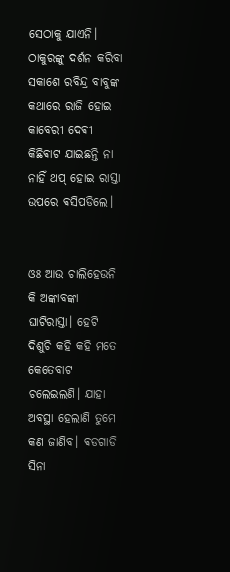ସେଠାକୁ ଯାଏନି। ଠାକୁରଙ୍କୁ ଦର୍ଶନ କରିବା ସକାଶେ ରବିନ୍ଦ୍ର ବାବୁଙ୍କ କଥାରେ ରାଜି ହୋଇ କାବେରୀ ଦେଵୀ କିଛିଵାଟ ଯାଇଛନ୍ତି ନା ନାହିଁ ଥପ୍ ହୋଇ ରାସ୍ତା ଉପରେ ଵସିପଡିଲେ।


ଓଃ ଆଉ ଚାଲିହେଉନି କି ଅଙ୍କାବଙ୍କା ଘାଟିରାସ୍ତା। ହେଟି ଦିଶୁଚି କହି କହି ମତେ କେତେବାଟ ଚଲେଇଲଣି। ଯାହା ଅବସ୍ଥା ହେଲାଣି ତୁମେ କଣ ଜାଣିବ। ଵଡଗାଡି ସିନା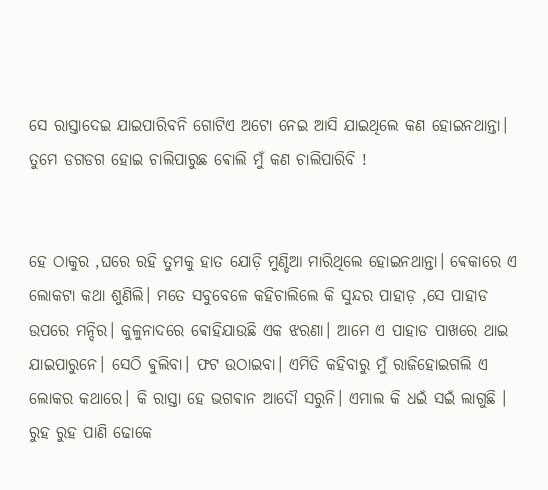ସେ ରାସ୍ତାଦେଇ ଯାଇପାରିବନି ଗୋଟିଏ ଅଟୋ ନେଇ ଆସି ଯାଇଥିଲେ କଣ ହୋଇନଥାନ୍ତା। ତୁମେ ଡଗଡଗ ହୋଇ ଚାଲିପାରୁଛ ଵୋଲି ମୁଁ କଣ ଚାଲିପାରିବି !


ହେ ଠାକୁର ,ଘରେ ରହି ତୁମକୁ ହାତ ଯୋଡ଼ି ମୁଣ୍ଡିଆ ମାରିଥିଲେ ହୋଇନଥାନ୍ତା। ଵେକାରେ ଏ ଲୋକଟା କଥା ଶୁଣିଲି। ମତେ ସବୁବେଳେ କହିଚାଲିଲେ କି ସୁନ୍ଦର ପାହାଡ଼ ,ସେ ପାହାଡ ଉପରେ ମନ୍ଦିର। କୁଳୁନାଦରେ ଵୋହିଯାଉଛି ଏକ ଝରଣା। ଆମେ ଏ ପାହାଡ ପାଖରେ ଥାଇ ଯାଇପାରୁନେ। ସେଠି ଵୁଲିବା। ଫଟ ଉଠାଇବା। ଏମିତି କହିବାରୁ ମୁଁ ରାଜିହୋଇଗଲି ଏ ଲୋକର କଥାରେ। କି ରାସ୍ତା ହେ ଭଗଵାନ ଆଦୌ ସରୁନି। ଏମାଲ କି ଧଇଁ ସଇଁ ଲାଗୁଛି । ରୁହ ରୁହ ପାଣି ଢୋକେ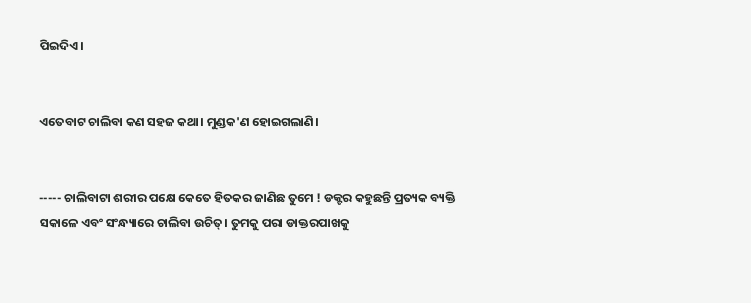ପିଇଦିଏ।


ଏତେବାଟ ଚାଲିବା କଣ ସହଜ କଥା। ମୁଣ୍ଡକ'ଣ ହୋଇଗଲାଣି।


----- ଚାଲିବାଟା ଶରୀର ପକ୍ଷେ କେତେ ହିତକର ଜାଣିଛ ତୁମେ ! ଡକ୍ଟର କହୁଛନ୍ତି ପ୍ରତ୍ୟକ ବ୍ୟକ୍ତି ସକାଳେ ଏବଂ ସଂନ୍ଧ୍ୟାରେ ଚାଲିବା ଉଚିତ୍। ତୁମକୁ ପରା ଡାକ୍ତରପାଖକୁ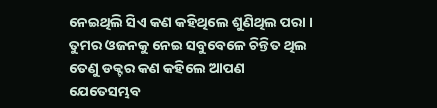ନେଇଥିଲି ସିଏ କଣ କହିଥିଲେ ଶୁଣିଥିଲ ପରା । ତୁମର ଓଜନକୁ ନେଇ ସବୁବେଳେ ଚିନ୍ତିତ ଥିଲ ତେଣୁ ଡକ୍ଟର କଣ କହିଲେ ଆପଣ ଯେତେସମ୍ଭବ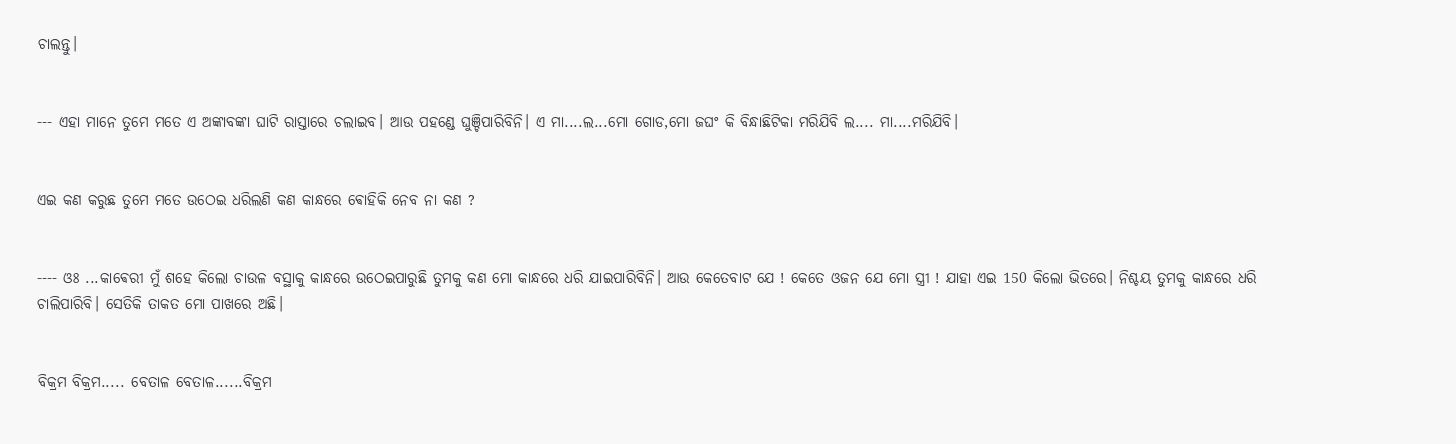ଚାଲନ୍ତୁ।


--- ଏହା ମାନେ ତୁମେ ମତେ ଏ ଅଙ୍କାବଙ୍କା ଘାଟି ରାସ୍ତାରେ ଚଲାଇବ। ଆଉ ପହଣ୍ଡେ ଘୁଞ୍ଚିପାରିବିନି। ଏ ମା....ଲ...ମୋ ଗୋଡ,ମୋ ଜଘଂ କି ବିନ୍ଧାଛିଟିକା ମରିଯିବି ଲ.... ମା....ମରିଯିବି।


ଏଇ କଣ କରୁଛ ତୁମେ ମତେ ଉଠେଇ ଧରିଲଣି କଣ କାନ୍ଧରେ ଵୋହିକି ନେବ ନା କଣ ?


---- ଓଃ ...କାଵେରୀ ମୁଁ ଶହେ କିଲୋ ଚାଉଳ ବସ୍ଥାକୁ କାନ୍ଧରେ ଉଠେଇପାରୁଛି ତୁମକୁ କଣ ମୋ କାନ୍ଧରେ ଧରି ଯାଇପାରିବିନି। ଆଉ କେତେବାଟ ଯେ ! କେତେ ଓଜନ ଯେ ମୋ ସ୍ତ୍ରୀ ! ଯାହା ଏଇ 150 କିଲୋ ଭିତରେ। ନିଶ୍ଚୟ ତୁମକୁ କାନ୍ଧରେ ଧରି ଚାଲିପାରିବି। ସେତିକି ତାକତ ମୋ ପାଖରେ ଅଛି।


ବିକ୍ରମ ବିକ୍ରମ..... ବେତାଳ ବେତାଳ......ବିକ୍ରମ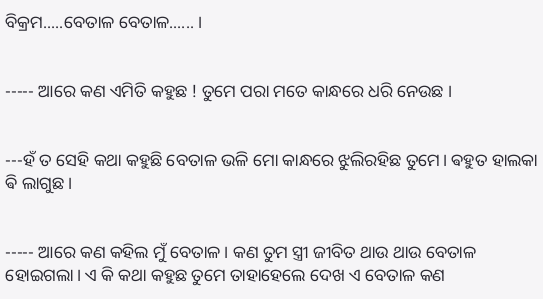ବିକ୍ରମ.....ବେତାଳ ବେତାଳ...... ।


----- ଆରେ କଣ ଏମିତି କହୁଛ ! ତୁମେ ପରା ମତେ କାନ୍ଧରେ ଧରି ନେଉଛ ।


---ହଁ ତ ସେହି କଥା କହୁଛି ବେତାଳ ଭଳି ମୋ କାନ୍ଧରେ ଝୁଲିରହିଛ ତୁମେ। ଵହୁତ ହାଲକା ଵି ଲାଗୁଛ ।


----- ଆରେ କଣ କହିଲ ମୁଁ ବେତାଳ। କଣ ତୁମ ସ୍ତ୍ରୀ ଜୀବିତ ଥାଉ ଥାଉ ବେତାଳ ହୋଇଗଲା। ଏ କି କଥା କହୁଛ ତୁମେ ତାହାହେଲେ ଦେଖ ଏ ବେତାଳ କଣ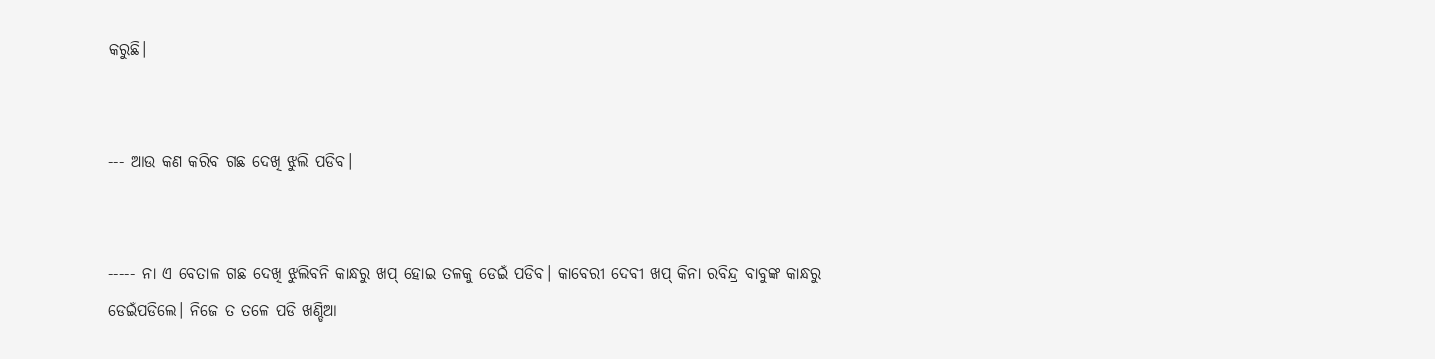କରୁଛି।


--- ଆଉ କଣ କରିବ ଗଛ ଦେଖି ଝୁଲି ପଡିବ।


----- ନା ଏ ବେତାଳ ଗଛ ଦେଖି ଝୁଲିବନି କାନ୍ଧରୁ ଖପ୍ ହୋଇ ତଳକୁ ଡେଇଁ ପଡିବ। କାବେରୀ ଦେବୀ ଖପ୍ କିନା ରବିନ୍ଦ୍ର ବାବୁଙ୍କ କାନ୍ଧରୁ ଡେଇଁପଡିଲେ। ନିଜେ ତ ତଳେ ପଡି ଖଣ୍ଡିଆ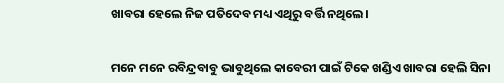ଖାବରା ହେଲେ ନିଜ ପତିଦେବ ମଧ୍ୟ ଏଥିରୁ ବର୍ତ୍ତି ନଥିଲେ।


ମନେ ମନେ ରବିନ୍ଦ୍ରବାବୁ ଭାବୁଥିଲେ କାବେରୀ ପାଇଁ ଟିକେ ଖଣ୍ଡିଏ ଖାବରା ହେଲି ସିନା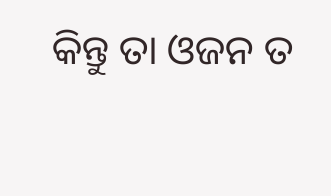କିନ୍ତୁ ତା ଓଜନ ତ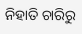ନିହାତି ଚାରିରୁ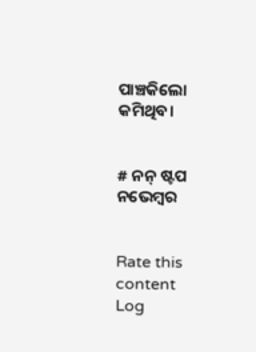ପାଞ୍ଚକିଲୋ କମିଥିବ।


# ନନ୍ ଷ୍ଟପ ନଭେମ୍ବର


Rate this content
Log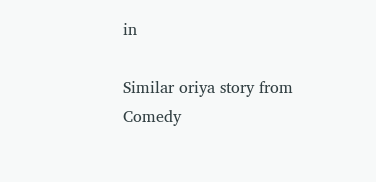in

Similar oriya story from Comedy